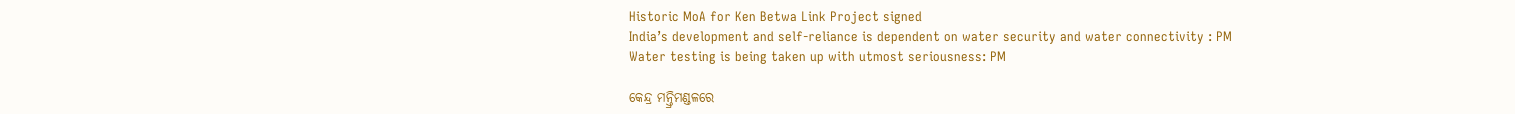Historic MoA for Ken Betwa Link Project signed
India’s development and self-reliance is dependent on water security and water connectivity : PM
Water testing is being taken up with utmost seriousness: PM

କେନ୍ଦ୍ର ମନ୍ତ୍ରିମଣ୍ଡଳରେ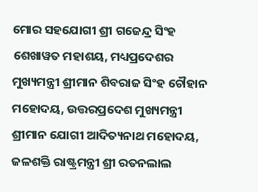ମୋର ସହଯୋଗୀ ଶ୍ରୀ ଗଜେନ୍ଦ୍ର ସିଂହ ଶେଖାୱତ ମହାଶୟ, ମଧ୍ୟପ୍ରଦେଶର ମୁଖ୍ୟମନ୍ତ୍ରୀ ଶ୍ରୀମାନ ଶିବରାଜ ସିଂହ ଚୌହାନ ମହୋଦୟ, ଉତ୍ତରପ୍ରଦେଶ ମୁଖ୍ୟମନ୍ତ୍ରୀ ଶ୍ରୀମାନ ଯୋଗୀ ଆଦିତ୍ୟନାଥ ମହୋଦୟ, ଜଳଶକ୍ତି ରାଷ୍ଟ୍ରମନ୍ତ୍ରୀ ଶ୍ରୀ ରତନଲାଲ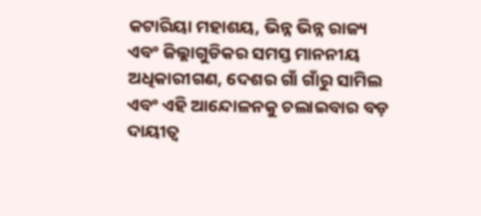କଟାରିୟା ମହାଶୟ, ଭିନ୍ନ ଭିନ୍ନ ରାଜ୍ୟ ଏବଂ ଜିଲ୍ଲାଗୁଡିକର ସମସ୍ତ ମାନନୀୟ ଅଧିକାରୀଗଣ, ଦେଶର ଗାଁ ଗାଁରୁ ସାମିଲ ଏବଂ ଏହି ଆନ୍ଦୋଳନକୁ ଚଲାଇବାର ବଡ଼ ଦାୟୀତ୍ୱ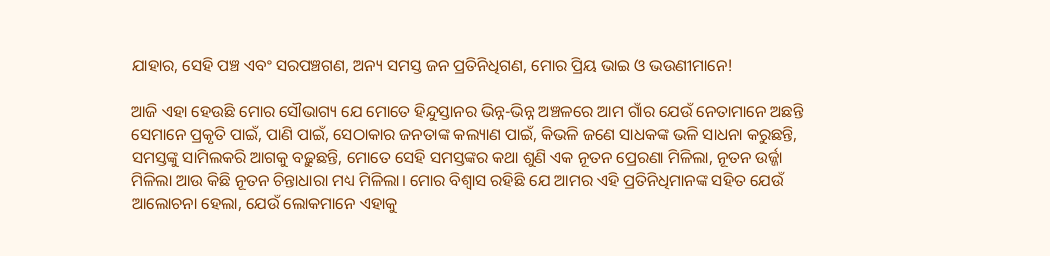ଯାହାର, ସେହି ପଞ୍ଚ ଏବଂ ସରପଞ୍ଚଗଣ, ଅନ୍ୟ ସମସ୍ତ ଜନ ପ୍ରତିନିଧିଗଣ, ମୋର ପ୍ରିୟ ଭାଇ ଓ ଭଉଣୀମାନେ!

ଆଜି ଏହା ହେଉଛି ମୋର ସୌଭାଗ୍ୟ ଯେ ମୋତେ ହିନ୍ଦୁସ୍ତାନର ଭିନ୍ନ-ଭିନ୍ନ ଅଞ୍ଚଳରେ ଆମ ଗାଁର ଯେଉଁ ନେତାମାନେ ଅଛନ୍ତି ସେମାନେ ପ୍ରକୃତି ପାଇଁ, ପାଣି ପାଇଁ, ସେଠାକାର ଜନତାଙ୍କ କଲ୍ୟାଣ ପାଇଁ, କିଭଳି ଜଣେ ସାଧକଙ୍କ ଭଳି ସାଧନା କରୁଛନ୍ତି, ସମସ୍ତଙ୍କୁ ସାମିଲକରି ଆଗକୁ ବଢ଼ୁଛନ୍ତି, ମୋତେ ସେହି ସମସ୍ତଙ୍କର କଥା ଶୁଣି ଏକ ନୂତନ ପ୍ରେରଣା ମିଳିଲା, ନୂତନ ଉର୍ଜ୍ଜା ମିଳିଲା ଆଉ କିଛି ନୂତନ ଚିନ୍ତାଧାରା ମଧ୍ୟ ମିଳିଲା। ମୋର ବିଶ୍ୱାସ ରହିଛି ଯେ ଆମର ଏହି ପ୍ରତିନିଧିମାନଙ୍କ ସହିତ ଯେଉଁ ଆଲୋଚନା ହେଲା, ଯେଉଁ ଲୋକମାନେ ଏହାକୁ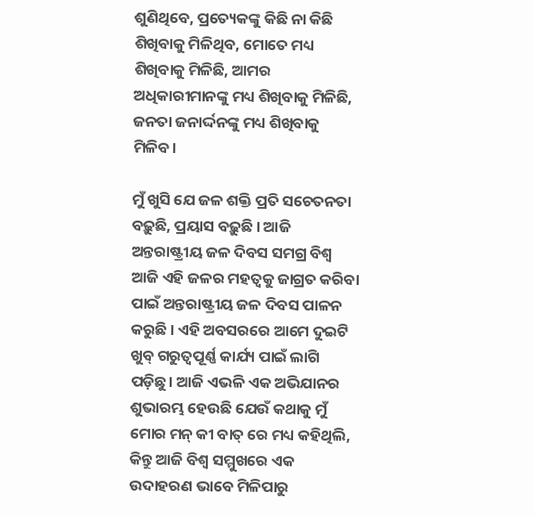ଶୁଣିଥିବେ, ପ୍ରତ୍ୟେକଙ୍କୁ କିଛି ନା କିଛି ଶିଖିବାକୁ ମିଳିଥିବ, ମୋତେ ମଧ୍ୟ ଶିଖିବାକୁ ମିଳିଛି, ଆମର ଅଧିକାରୀମାନଙ୍କୁ ମଧ୍ୟ ଶିଖିବାକୁ ମିଳିଛି, ଜନତା ଜନାର୍ଦ୍ଦନଙ୍କୁ ମଧ୍ୟ ଶିଖିବାକୁ ମିଳିବ।

ମୁଁ ଖୁସି ଯେ ଜଳ ଶକ୍ତି ପ୍ରତି ସଚେତନତା ବଢ଼ୁଛି, ପ୍ରୟାସ ବଢ଼ୁଛି । ଆଜି ଅନ୍ତରାଷ୍ଟ୍ରୀୟ ଜଳ ଦିବସ ସମଗ୍ର ବିଶ୍ବ ଆଜି ଏହି ଜଳର ମହତ୍ୱକୁ ଜାଗ୍ରତ କରିବା ପାଇଁ ଅନ୍ତରାଷ୍ଟ୍ରୀୟ ଜଳ ଦିବସ ପାଳନ କରୁଛି । ଏହି ଅବସରରେ ଆମେ ଦୁଇଟି ଖୁବ୍‍ ଗରୁତ୍ୱପୂର୍ଣ୍ଣ କାର୍ଯ୍ୟ ପାଇଁ ଲାଗି ପଡ଼ିଛୁ। ଆଜି ଏଭଳି ଏକ ଅଭିଯାନର ଶୁଭାରମ୍ଭ ହେଉଛି ଯେଉଁ କଥାକୁ ମୁଁ ମୋର ମନ୍‍ କୀ ବାତ୍‍ ରେ ମଧ୍ୟ କହିଥିଲି, କିନ୍ତୁ ଆଜି ବିଶ୍ବ ସମ୍ମୁଖରେ ଏକ ଉଦାହରଣ ଭାବେ ମିଳିପାରୁ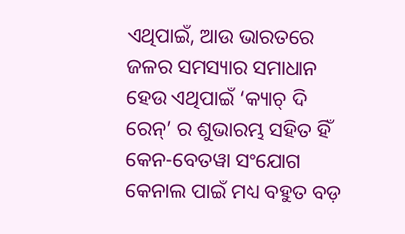ଏଥିପାଇଁ, ଆଉ ଭାରତରେ ଜଳର ସମସ୍ୟାର ସମାଧାନ ହେଉ ଏଥିପାଇଁ ‘କ୍ୟାଚ୍‍ ଦି ରେନ୍‍’ ର ଶୁଭାରମ୍ଭ ସହିତ ହିଁ କେନ-ବେତୱା ସଂଯୋଗ କେନାଲ ପାଇଁ ମଧ୍ୟ ବହୁତ ବଡ଼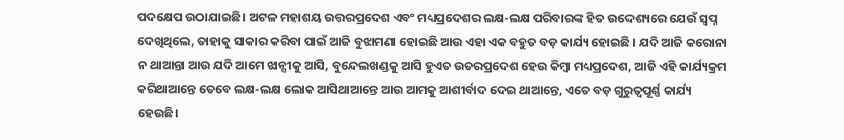ପଦକ୍ଷେପ ଉଠାଯାଇଛି। ଅଟଳ ମହାଶୟ ଉତ୍ତରପ୍ରଦେଶ ଏବଂ ମଧ୍ୟପ୍ରଦେଶର ଲକ୍ଷ-ଲକ୍ଷ ପରିବାରଙ୍କ ହିତ ଉଦ୍ଦେଶ୍ୟରେ ଯେଉଁ ସ୍ୱପ୍ନ ଦେଖିଥିଲେ, ତାହାକୁ ସାକାର କରିବା ପାଇଁ ଆଜି ବୁଝାମଣା ହୋଇଛି ଆଉ ଏହା ଏକ ବହୁତ ବଡ଼ କାର୍ଯ୍ୟ ହୋଇଛି । ଯଦି ଆଜି କରୋନା ନ ଥାଆନ୍ତା ଆଉ ଯଦି ଆମେ ଝାନ୍ସୀକୁ ଆସି, ବୁନ୍ଦେଲଖଣ୍ଡକୁ ଆସି ହୁଏତ ଉତରପ୍ରଦେଶ ହେଉ କିମ୍ବା ମଧ୍ୟପ୍ରଦେଶ, ଆଜି ଏହି କାର୍ଯ୍ୟକ୍ରମ କରିଥାଆନ୍ତେ ତେବେ ଲକ୍ଷ-ଲକ୍ଷ ଲୋକ ଆସିଥାଆନ୍ତେ ଆଉ ଆମକୁ ଆଶୀର୍ବାଦ ଦେଇ ଥାଆନ୍ତେ, ଏତେ ବଡ଼ ଗୁରୁତ୍ୱପୂର୍ଣ୍ଣ କାର୍ଯ୍ୟ ହେଉଛି।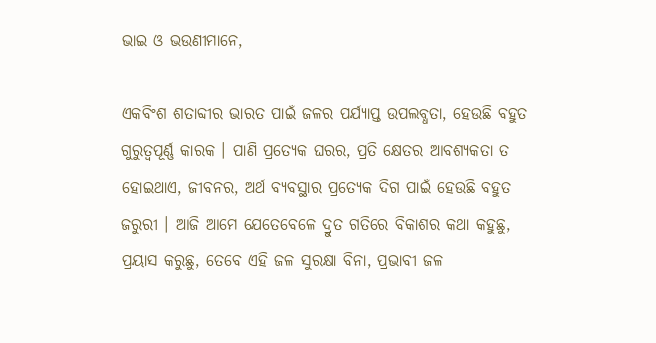ଭାଇ ଓ ଭଉଣୀମାନେ,

ଏକବିଂଶ ଶତାବ୍ଦୀର ଭାରତ ପାଇଁ ଜଳର ପର୍ଯ୍ୟାପ୍ତ ଉପଲବ୍ଧତା, ହେଉଛି ବହୁତ ଗୁରୁତ୍ୱପୂର୍ଣ୍ଣ କାରକ । ପାଣି ପ୍ରତ୍ୟେକ ଘରର, ପ୍ରତି କ୍ଷେତର ଆବଶ୍ୟକତା ତ ହୋଇଥାଏ, ଜୀବନର, ଅର୍ଥ ବ୍ୟବସ୍ଥାର ପ୍ରତ୍ୟେକ ଦିଗ ପାଇଁ ହେଉଛି ବହୁତ ଜରୁରୀ । ଆଜି ଆମେ ଯେତେବେଳେ ଦ୍ରୁତ ଗତିରେ ବିକାଶର କଥା କହୁଛୁ, ପ୍ରୟାସ କରୁଛୁ, ତେବେ ଏହି ଜଳ ସୁରକ୍ଷା ବିନା, ପ୍ରଭାବୀ ଜଳ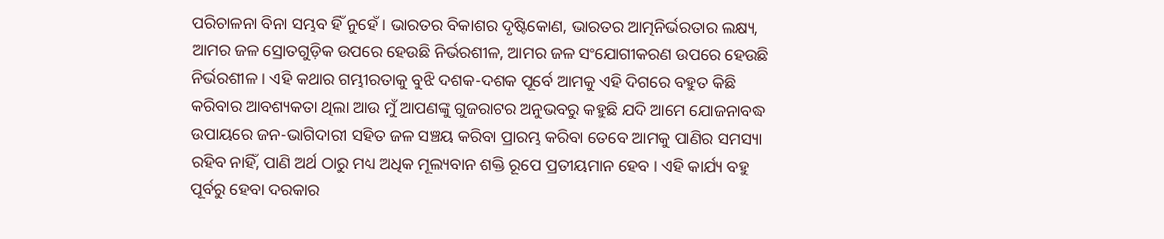ପରିଚାଳନା ବିନା ସମ୍ଭବ ହିଁ ନୁହେଁ । ଭାରତର ବିକାଶର ଦୃଷ୍ଟିକୋଣ, ଭାରତର ଆତ୍ମନିର୍ଭରତାର ଲକ୍ଷ୍ୟ, ଆମର ଜଳ ସ୍ରୋତଗୁଡ଼ିକ ଉପରେ ହେଉଛି ନିର୍ଭରଶୀଳ, ଆମର ଜଳ ସଂଯୋଗୀକରଣ ଉପରେ ହେଉଛି ନିର୍ଭରଶୀଳ । ଏହି କଥାର ଗମ୍ଭୀରତାକୁ ବୁଝି ଦଶକ-ଦଶକ ପୂର୍ବେ ଆମକୁ ଏହି ଦିଗରେ ବହୁତ କିଛି କରିବାର ଆବଶ୍ୟକତା ଥିଲା ଆଉ ମୁଁ ଆପଣଙ୍କୁ ଗୁଜରାଟର ଅନୁଭବରୁ କହୁଛି ଯଦି ଆମେ ଯୋଜନାବଦ୍ଧ ଉପାୟରେ ଜନ-ଭାଗିଦାରୀ ସହିତ ଜଳ ସଞ୍ଚୟ କରିବା ପ୍ରାରମ୍ଭ କରିବା ତେବେ ଆମକୁ ପାଣିର ସମସ୍ୟା ରହିବ ନାହିଁ, ପାଣି ଅର୍ଥ ଠାରୁ ମଧ୍ୟ ଅଧିକ ମୂଲ୍ୟବାନ ଶକ୍ତି ରୂପେ ପ୍ରତୀୟମାନ ହେବ । ଏହି କାର୍ଯ୍ୟ ବହୁ ପୂର୍ବରୁ ହେବା ଦରକାର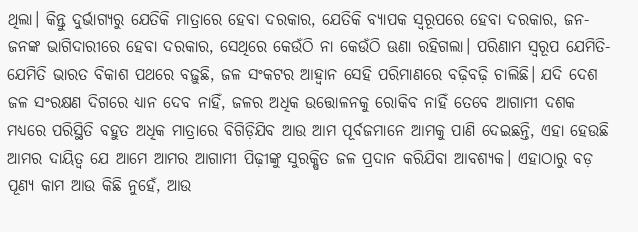ଥିଲା। କିନ୍ତୁ ଦୁର୍ଭାଗ୍ୟରୁ ଯେତିକି ମାତ୍ରାରେ ହେବା ଦରକାର, ଯେତିକି ବ୍ୟାପକ ସ୍ୱରୂପରେ ହେବା ଦରକାର, ଜନ-ଜନଙ୍କ ଭାଗିଦାରୀରେ ହେବା ଦରକାର, ସେଥିରେ କେଉଁଠି ନା କେଉଁଠି ଊଣା ରହିଗଲା। ପରିଣାମ ସ୍ୱରୂପ ଯେମିତି-ଯେମିତି ଭାରତ ବିକାଶ ପଥରେ ବଢ଼ୁଛି, ଜଳ ସଂକଟର ଆହ୍ୱାନ ସେହି ପରିମାଣରେ ବଢ଼ିବଢ଼ି ଚାଲିଛି। ଯଦି ଦେଶ ଜଳ ସଂରକ୍ଷଣ ଦିଗରେ ଧ୍ୟାନ ଦେବ ନାହିଁ, ଜଳର ଅଧିକ ଉତ୍ତୋଳନକୁ ରୋକିବ ନାହିଁ ତେବେ ଆଗାମୀ ଦଶକ ମଧ୍ୟରେ ପରିସ୍ଥିତି ବହୁତ ଅଧିକ ମାତ୍ରାରେ ବିଗିଡ଼ିଯିବ ଆଉ ଆମ ପୂର୍ବଜମାନେ ଆମକୁ ପାଣି ଦେଇଛନ୍ତି, ଏହା ହେଉଛି ଆମର ଦାୟିତ୍ୱ ଯେ ଆମେ ଆମର ଆଗାମୀ ପିଢ଼ୀଙ୍କୁ ସୁରକ୍ଷିତ ଜଳ ପ୍ରଦାନ କରିଯିବା ଆବଶ୍ୟକ। ଏହାଠାରୁ ବଡ଼ ପୂଣ୍ୟ କାମ ଆଉ କିଛି ନୁହେଁ, ଆଉ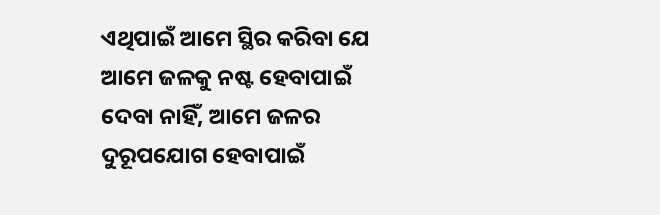ଏଥିପାଇଁ ଆମେ ସ୍ଥିର କରିବା ଯେ ଆମେ ଜଳକୁ ନଷ୍ଟ ହେବାପାଇଁ ଦେବା ନାହିଁ, ଆମେ ଜଳର ଦୁରୂପଯୋଗ ହେବାପାଇଁ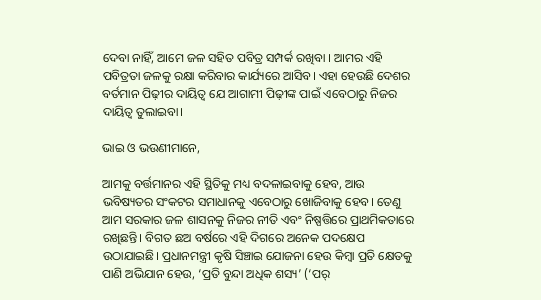ଦେବା ନାହିଁ, ଆମେ ଜଳ ସହିତ ପବିତ୍ର ସମ୍ପର୍କ ରଖିବା । ଆମର ଏହି ପବିତ୍ରତା ଜଳକୁ ରକ୍ଷା କରିବାର କାର୍ଯ୍ୟରେ ଆସିବ। ଏହା ହେଉଛି ଦେଶର ବର୍ତମାନ ପିଢ଼ୀର ଦାୟିତ୍ୱ ଯେ ଆଗାମୀ ପିଢ଼ୀଙ୍କ ପାଇଁ ଏବେଠାରୁ ନିଜର ଦାୟିତ୍ୱ ତୁଲାଇବା।

ଭାଇ ଓ ଭଉଣୀମାନେ,

ଆମକୁ ବର୍ତ୍ତମାନର ଏହି ସ୍ଥିତିକୁ ମଧ୍ୟ ବଦଳାଇବାକୁ ହେବ, ଆଉ ଭବିଷ୍ୟତର ସଂକଟର ସମାଧାନକୁ ଏବେଠାରୁ ଖୋଜିବାକୁ ହେବ। ତେଣୁ ଆମ ସରକାର ଜଳ ଶାସନକୁ ନିଜର ନୀତି ଏବଂ ନିଷ୍ପତ୍ତିରେ ପ୍ରାଥମିକତାରେ ରଖିଛନ୍ତି। ବିଗତ ଛଅ ବର୍ଷରେ ଏହି ଦିଗରେ ଅନେକ ପଦକ୍ଷେପ ଉଠାଯାଇଛି। ପ୍ରଧାନମନ୍ତ୍ରୀ କୃଷି ସିଞ୍ଚାଇ ଯୋଜନା ହେଉ କିମ୍ବା ପ୍ରତି କ୍ଷେତକୁ ପାଣି ଅଭିଯାନ ହେଉ, ‘ପ୍ରତି ବୁନ୍ଦା ଅଧିକ ଶସ୍ୟ’ (‘ପର୍‍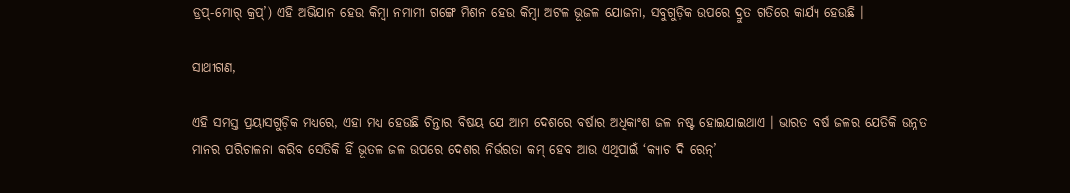ଡ୍ରପ୍‍-ମୋର୍‍ କ୍ରପ୍‍’) ଏହି ଅଭିଯାନ ହେଉ କିମ୍ବା ନମାମୀ ଗଙ୍ଗେ ମିଶନ ହେଉ କିମ୍ବା ଅଟଳ ଭୂଜଳ ଯୋଜନା, ସବୁଗୁଡ଼ିକ ଉପରେ ଦ୍ରୁତ ଗତିରେ କାର୍ଯ୍ୟ ହେଉଛି ।

ସାଥୀଗଣ,

ଏହି ସମସ୍ତ ପ୍ରୟାସଗୁଡ଼ିକ ମଧ୍ୟରେ, ଏହା ମଧ୍ୟ ହେଉଛି ଚିନ୍ତାର ବିଷୟ ଯେ ଆମ ଦେଶରେ ବର୍ଷାର ଅଧିକାଂଶ ଜଳ ନଷ୍ଟ ହୋଇଯାଇଥାଏ । ଭାରତ ବର୍ଷ ଜଳର ଯେତିକି ଉନ୍ନତ ମାନର ପରିଚାଳନା କରିବ ସେତିକି ହିଁ ଭୂତଳ ଜଳ ଉପରେ ଦେଶର ନିର୍ଭରତା କମ୍‍ ହେବ ଆଉ ଏଥିପାଇଁ ‘କ୍ୟାଚ ଦି ରେନ୍‍’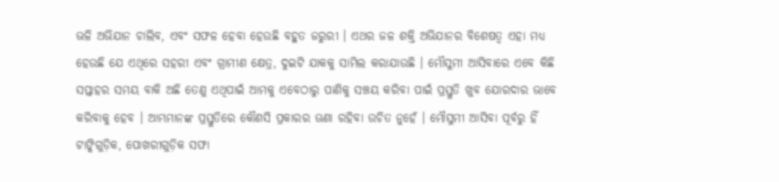ଭଳି ଅଭିଯାନ ଚାଲିବ, ଏବଂ ସଫଳ ହେବା ହେଉଛି ବହୁତ ଜରୁରୀ । ଏଥର ଜଳ ଶକ୍ତି ଅଭିଯାନର ବିଶେଷତ୍ୱ ଏହା ମଧ୍ୟ ହେଉଛି ଯେ ଏଥିରେ ସହରୀ ଏବଂ ଗ୍ରାମୀଣ କ୍ଷେତ୍ର, ଦୁଇଟି ଯାକକୁ ସାମିଲ କରାଯାଉଛି । ମୌସୁମୀ ଆସିବାରେ ଏବେ କିଛି ସପ୍ତାହର ସମୟ ବାକି ଅଛି ତେଣୁ ଏଥିପାଇଁ ଆମକୁ ଏବେଠାରୁ ପାଣିକୁ ସଞ୍ଚୟ କରିବା ପାଇଁ ପ୍ରସ୍ତୁତି ଖୁବ ଯୋରଦାର ଭାବେ କରିବାକୁ ହେବ । ଆମ୍ଭମାନଙ୍କ ପ୍ରସ୍ତୁତିରେ କୌଣସି ପ୍ରକାରର ଊଣା ରହିବା ଉଚିତ ନୁହେଁ । ମୌସୁମୀ ଆସିବା ପୂର୍ବରୁ ହିଁ ଟାଙ୍କିଗୁଡ଼ିକ, ପୋଖରୀଗୁଡ଼ିକ ସଫା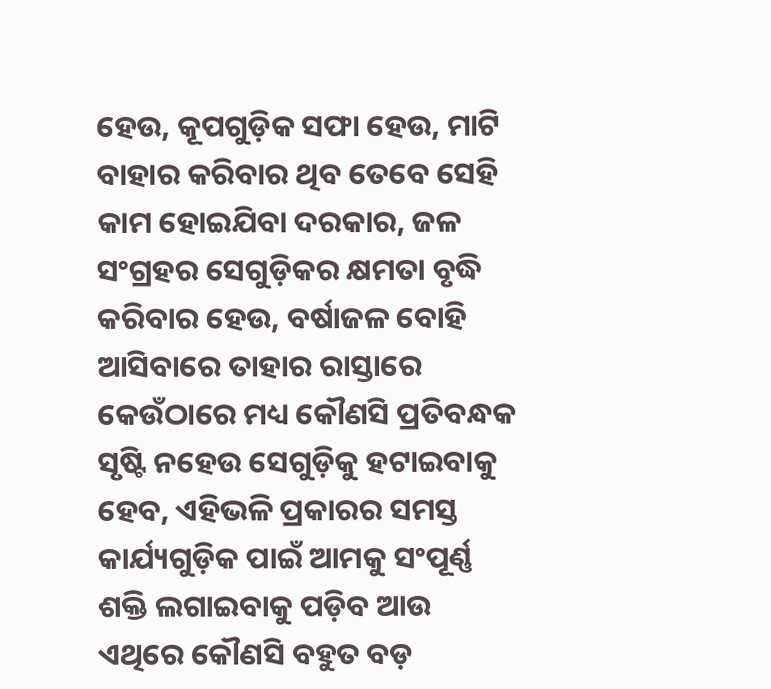ହେଉ, କୂପଗୁଡ଼ିକ ସଫା ହେଉ, ମାଟି ବାହାର କରିବାର ଥିବ ତେବେ ସେହି କାମ ହୋଇଯିବା ଦରକାର, ଜଳ ସଂଗ୍ରହର ସେଗୁଡ଼ିକର କ୍ଷମତା ବୃଦ୍ଧି କରିବାର ହେଉ, ବର୍ଷାଜଳ ବୋହି ଆସିବାରେ ତାହାର ରାସ୍ତାରେ କେଉଁଠାରେ ମଧ୍ୟ କୌଣସି ପ୍ରତିବନ୍ଧକ ସୃଷ୍ଟି ନହେଉ ସେଗୁଡ଼ିକୁ ହଟାଇବାକୁ ହେବ, ଏହିଭଳି ପ୍ରକାରର ସମସ୍ତ କାର୍ଯ୍ୟଗୁଡ଼ିକ ପାଇଁ ଆମକୁ ସଂପୂର୍ଣ୍ଣ ଶକ୍ତି ଲଗାଇବାକୁ ପଡ଼ିବ ଆଉ ଏଥିରେ କୌଣସି ବହୁତ ବଡ଼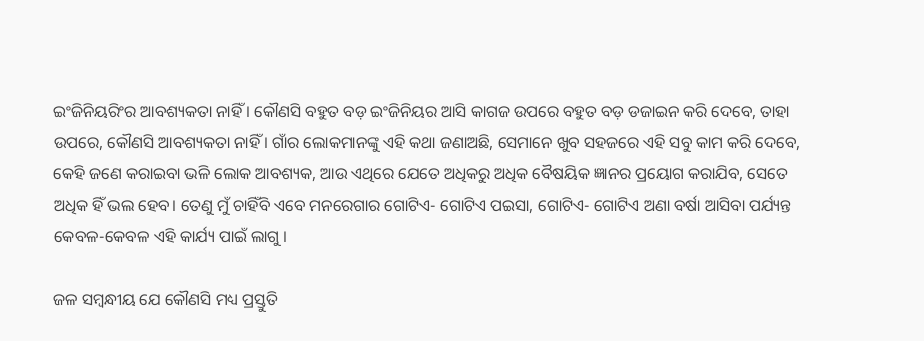ଇଂଜିନିୟରିଂର ଆବଶ୍ୟକତା ନାହିଁ । କୌଣସି ବହୁତ ବଡ଼ ଇଂଜିନିୟର ଆସି କାଗଜ ଉପରେ ବହୁତ ବଡ଼ ଡଜାଇନ କରି ଦେବେ, ତାହା ଉପରେ, କୌଣସି ଆବଶ୍ୟକତା ନାହିଁ । ଗାଁର ଲୋକମାନଙ୍କୁ ଏହି କଥା ଜଣାଅଛି, ସେମାନେ ଖୁବ ସହଜରେ ଏହି ସବୁ କାମ କରି ଦେବେ, କେହି ଜଣେ କରାଇବା ଭଳି ଲୋକ ଆବଶ୍ୟକ, ଆଉ ଏଥିରେ ଯେତେ ଅଧିକରୁ ଅଧିକ ବୈଷୟିକ ଜ୍ଞାନର ପ୍ରୟୋଗ କରାଯିବ, ସେତେ ଅଧିକ ହିଁ ଭଲ ହେବ। ତେଣୁ ମୁଁ ଚାହିଁବି ଏବେ ମନରେଗାର ଗୋଟିଏ- ଗୋଟିଏ ପଇସା, ଗୋଟିଏ- ଗୋଟିଏ ଅଣା ବର୍ଷା ଆସିବା ପର୍ଯ୍ୟନ୍ତ କେବଳ-କେବଳ ଏହି କାର୍ଯ୍ୟ ପାଇଁ ଲାଗୁ ।

ଜଳ ସମ୍ବନ୍ଧୀୟ ଯେ କୌଣସି ମଧ୍ୟ ପ୍ରସ୍ତୁତି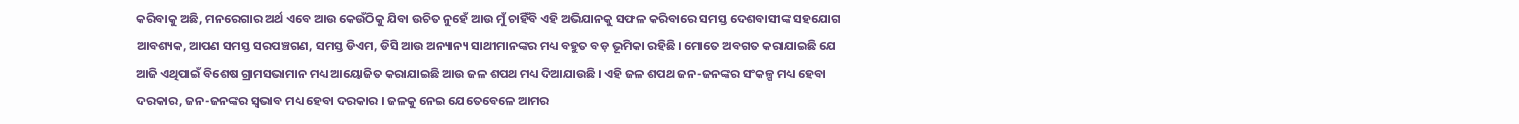କରିବାକୁ ଅଛି, ମନରେଗାର ଅର୍ଥ ଏବେ ଆଉ କେଉଁଠିକୁ ଯିବା ଉଚିତ ନୁହେଁ ଆଉ ମୁଁ ଚାହିଁବି ଏହି ଅଭିଯାନକୁ ସଫଳ କରିବାରେ ସମସ୍ତ ଦେଶବାସୀଙ୍କ ସହଯୋଗ ଆବଶ୍ୟକ, ଆପଣ ସମସ୍ତ ସରପଞ୍ଚଗଣ, ସମସ୍ତ ଡିଏମ, ଡିସି ଆଉ ଅନ୍ୟାନ୍ୟ ସାଥୀମାନଙ୍କର ମଧ୍ୟ ବହୁତ ବଡ଼ ଭୂମିକା ରହିଛି । ମୋତେ ଅବଗତ କରାଯାଇଛି ଯେ ଆଜି ଏଥିପାଇଁ ବିଶେଷ ଗ୍ରାମସଭାମାନ ମଧ୍ୟ ଆୟୋଜିତ କରାଯାଇଛି ଆଉ ଜଳ ଶପଥ ମଧ୍ୟ ଦିଆଯାଉଛି । ଏହି ଜଳ ଶପଥ ଜନ-ଜନଙ୍କର ସଂକଳ୍ପ ମଧ୍ୟ ହେବା ଦରକାର, ଜନ-ଜନଙ୍କର ସ୍ୱଭାବ ମଧ୍ୟ ହେବା ଦରକାର । ଜଳକୁ ନେଇ ଯେତେବେଳେ ଆମର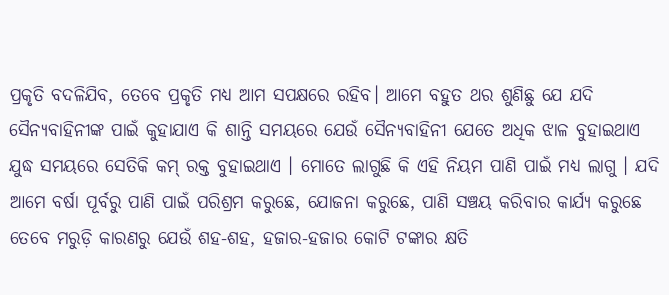ପ୍ରକୃତି ବଦଳିଯିବ, ତେବେ ପ୍ରକୃତି ମଧ୍ୟ ଆମ ସପକ୍ଷରେ ରହିବ। ଆମେ ବହୁତ ଥର ଶୁଣିଛୁ ଯେ ଯଦି ସୈନ୍ୟବାହିନୀଙ୍କ ପାଇଁ କୁହାଯାଏ କି ଶାନ୍ତି ସମୟରେ ଯେଉଁ ସୈନ୍ୟବାହିନୀ ଯେତେ ଅଧିକ ଝାଳ ବୁହାଇଥାଏ ଯୁଦ୍ଧ ସମୟରେ ସେତିକି କମ୍‍ ରକ୍ତ ବୁହାଇଥାଏ । ମୋତେ ଲାଗୁଛି କି ଏହି ନିୟମ ପାଣି ପାଇଁ ମଧ୍ୟ ଲାଗୁ । ଯଦି ଆମେ ବର୍ଷା ପୂର୍ବରୁ ପାଣି ପାଇଁ ପରିଶ୍ରମ କରୁଛେ, ଯୋଜନା କରୁଛେ, ପାଣି ସଞ୍ଚୟ କରିବାର କାର୍ଯ୍ୟ କରୁଛେ ତେବେ ମରୁଡ଼ି କାରଣରୁ ଯେଉଁ ଶହ-ଶହ, ହଜାର-ହଜାର କୋଟି ଟଙ୍କାର କ୍ଷତି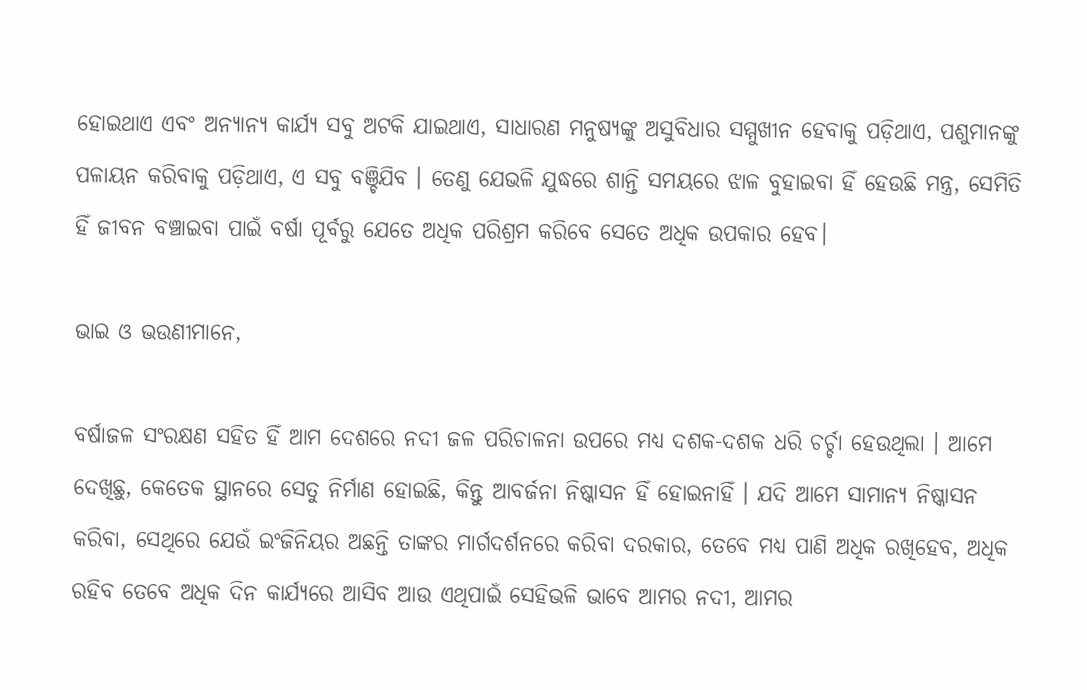ହୋଇଥାଏ ଏବଂ ଅନ୍ୟାନ୍ୟ କାର୍ଯ୍ୟ ସବୁ ଅଟକି ଯାଇଥାଏ, ସାଧାରଣ ମନୁଷ୍ୟଙ୍କୁ ଅସୁବିଧାର ସମ୍ମୁଖୀନ ହେବାକୁ ପଡ଼ିଥାଏ, ପଶୁମାନଙ୍କୁ ପଳାୟନ କରିବାକୁ ପଡ଼ିଥାଏ, ଏ ସବୁ ବଞ୍ଚିଯିବ । ତେଣୁ ଯେଭଳି ଯୁଦ୍ଧରେ ଶାନ୍ତି ସମୟରେ ଝାଳ ବୁହାଇବା ହିଁ ହେଉଛି ମନ୍ତ୍ର, ସେମିତି ହିଁ ଜୀବନ ବଞ୍ଚାଇବା ପାଇଁ ବର୍ଷା ପୂର୍ବରୁ ଯେତେ ଅଧିକ ପରିଶ୍ରମ କରିବେ ସେତେ ଅଧିକ ଉପକାର ହେବ।

ଭାଇ ଓ ଭଉଣୀମାନେ,

ବର୍ଷାଜଳ ସଂରକ୍ଷଣ ସହିତ ହିଁ ଆମ ଦେଶରେ ନଦୀ ଜଳ ପରିଚାଳନା ଉପରେ ମଧ୍ୟ ଦଶକ-ଦଶକ ଧରି ଚର୍ଚ୍ଚା ହେଉଥିଲା । ଆମେ ଦେଖିଛୁ, କେତେକ ସ୍ଥାନରେ ସେତୁ ନିର୍ମାଣ ହୋଇଛି, କିନ୍ତୁ ଆବର୍ଜନା ନିଷ୍କାସନ ହିଁ ହୋଇନାହିଁ । ଯଦି ଆମେ ସାମାନ୍ୟ ନିଷ୍କାସନ କରିବା, ସେଥିରେ ଯେଉଁ ଇଂଜିନିୟର ଅଛନ୍ତି ତାଙ୍କର ମାର୍ଗଦର୍ଶନରେ କରିବା ଦରକାର, ତେବେ ମଧ୍ୟ ପାଣି ଅଧିକ ରଖିହେବ, ଅଧିକ ରହିବ ତେବେ ଅଧିକ ଦିନ କାର୍ଯ୍ୟରେ ଆସିବ ଆଉ ଏଥିପାଇଁ ସେହିଭଳି ଭାବେ ଆମର ନଦୀ, ଆମର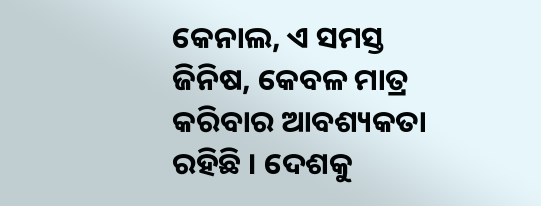କେନାଲ, ଏ ସମସ୍ତ ଜିନିଷ, କେବଳ ମାତ୍ର କରିବାର ଆବଶ୍ୟକତା ରହିଛି । ଦେଶକୁ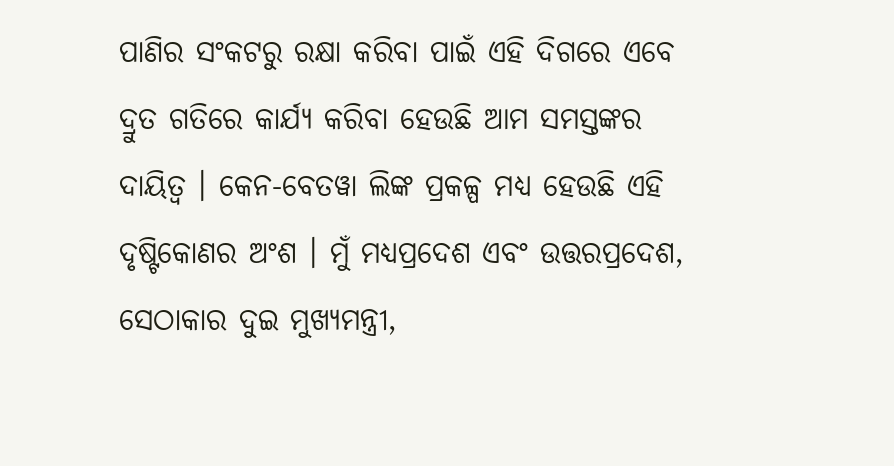ପାଣିର ସଂକଟରୁ ରକ୍ଷା କରିବା ପାଇଁ ଏହି ଦିଗରେ ଏବେ ଦ୍ରୁତ ଗତିରେ କାର୍ଯ୍ୟ କରିବା ହେଉଛି ଆମ ସମସ୍ତଙ୍କର ଦାୟିତ୍ୱ । କେନ-ବେତୱା ଲିଙ୍କ ପ୍ରକଳ୍ପ ମଧ୍ୟ ହେଉଛି ଏହି ଦୃଷ୍ଟିକୋଣର ଅଂଶ । ମୁଁ ମଧ୍ୟପ୍ରଦେଶ ଏବଂ ଉତ୍ତରପ୍ରଦେଶ, ସେଠାକାର ଦୁଇ ମୁଖ୍ୟମନ୍ତ୍ରୀ,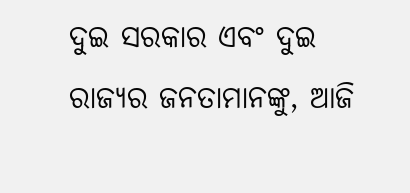ଦୁଇ ସରକାର ଏବଂ ଦୁଇ ରାଜ୍ୟର ଜନତାମାନଙ୍କୁ, ଆଜି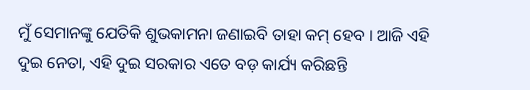ମୁଁ ସେମାନଙ୍କୁ ଯେତିକି ଶୁଭକାମନା ଜଣାଇବି ତାହା କମ୍‍ ହେବ । ଆଜି ଏହି ଦୁଇ ନେତା, ଏହି ଦୁଇ ସରକାର ଏତେ ବଡ଼ କାର୍ଯ୍ୟ କରିଛନ୍ତି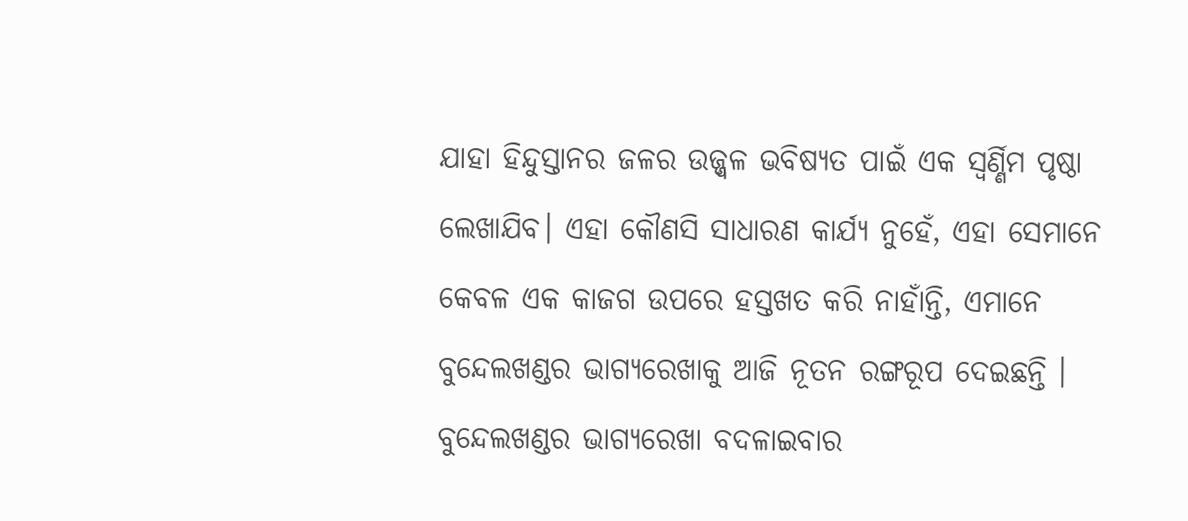ଯାହା ହିନ୍ଦୁସ୍ତାନର ଜଳର ଉଜ୍ଜ୍ୱଳ ଭବିଷ୍ୟତ ପାଇଁ ଏକ ସ୍ୱର୍ଣ୍ଣିମ ପୃଷ୍ଠା ଲେଖାଯିବ। ଏହା କୌଣସି ସାଧାରଣ କାର୍ଯ୍ୟ ନୁହେଁ, ଏହା ସେମାନେ କେବଳ ଏକ କାଜଗ ଉପରେ ହସ୍ତଖତ କରି ନାହାଁନ୍ତି, ଏମାନେ ବୁନ୍ଦେଲଖଣ୍ଡର ଭାଗ୍ୟରେଖାକୁ ଆଜି ନୂତନ ରଙ୍ଗରୂପ ଦେଇଛନ୍ତି । ବୁନ୍ଦେଲଖଣ୍ଡର ଭାଗ୍ୟରେଖା ବଦଳାଇବାର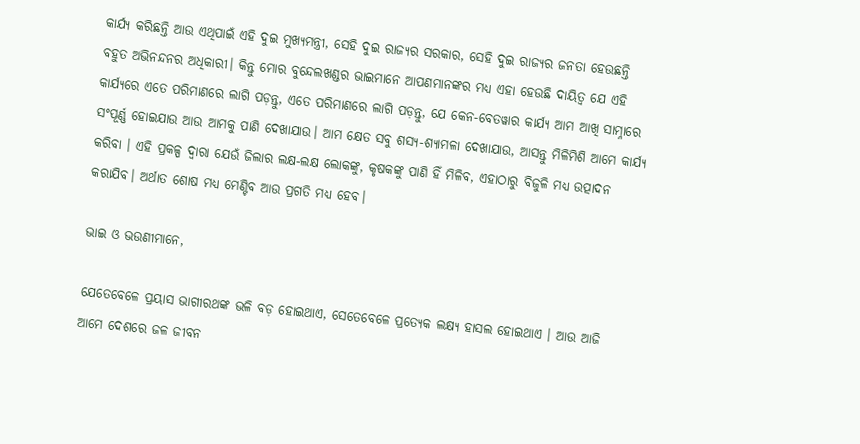କାର୍ଯ୍ୟ କରିଛନ୍ତି ଆଉ ଏଥିପାଇଁ ଏହି ଦୁଇ ମୁଖ୍ୟମନ୍ତ୍ରୀ, ସେହି ଦୁଇ ରାଜ୍ୟର ସରକାର, ସେହି ଦୁଇ ରାଜ୍ୟର ଜନତା ହେଉଛନ୍ତି ବହୁତ ଅଭିନନ୍ଦନର ଅଧିକାରୀ। କିନ୍ତୁ ମୋର ବୁନ୍ଦେଲଖଣ୍ଡର ଭାଇମାନେ ଆପଣମାନଙ୍କର ମଧ୍ୟ ଏହା ହେଉଛି ଦାୟିତ୍ୱ ଯେ ଏହି କାର୍ଯ୍ୟରେ ଏତେ ପରିମାଣରେ ଲାଗି ପଡ଼ନ୍ତୁ, ଏତେ ପରିମାଣରେ ଲାଗି ପଡ଼ନ୍ତୁ, ଯେ କେନ-ବେତୱାର କାର୍ଯ୍ୟ ଆମ ଆଖି ସାମ୍ନାରେ ସଂପୂର୍ଣ୍ଣ ହୋଇଯାଉ ଆଉ ଆମକୁ ପାଣି ଦେଖାଯାଉ। ଆମ କ୍ଷେତ ସବୁ ଶସ୍ୟ-ଶ୍ୟାମଳା ଦେଖାଯାଉ, ଆସନ୍ତୁ ମିଳିମିଶି ଆମେ କାର୍ଯ୍ୟ କରିବା । ଏହି ପ୍ରକଳ୍ପ ଦ୍ୱାରା ଯେଉଁ ଜିଲାର ଲକ୍ଷ-ଲକ୍ଷ ଲୋକଙ୍କୁ, କୃଷକଙ୍କୁ ପାଣି ହିଁ ମିଳିବ, ଏହାଠାରୁ ବିଜୁଳି ମଧ୍ୟ ଉତ୍ପାଦନ କରାଯିବ। ଅର୍ଥାତ ଶୋଷ ମଧ୍ୟ ମେଣ୍ଟିବ ଆଉ ପ୍ରଗତି ମଧ୍ୟ ହେବ।

ଭାଇ ଓ ଭଉଣୀମାନେ,

ଯେତେବେଳେ ପ୍ରୟାସ ଭାଗୀରଥଙ୍କ ଭଳି ବଡ଼ ହୋଇଥାଏ, ସେତେବେଳେ ପ୍ରତ୍ୟେକ ଲକ୍ଷ୍ୟ ହାସଲ ହୋଇଥାଏ । ଆଉ ଆଜି ଆମେ ଦେଶରେ ଜଳ ଜୀବନ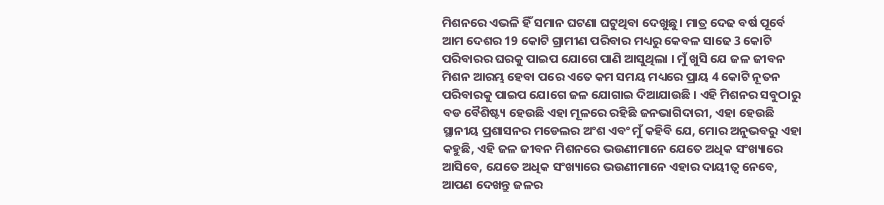ମିଶନରେ ଏଭଳି ହିଁ ସମାନ ଘଟଣା ଘଟୁଥିବା ଦେଖୁଛୁ। ମାତ୍ର ଦେଢ ବର୍ଷ ପୂର୍ବେ ଆମ ଦେଶର 19 କୋଟି ଗ୍ରାମୀଣ ପରିବାର ମଧ୍ୟରୁ କେବଳ ସାଢେ 3 କୋଟି ପରିବାରର ଘରକୁ ପାଇପ ଯୋଗେ ପାଣି ଆସୁଥିଲା । ମୁଁ ଖୁସି ଯେ ଜଳ ଜୀବନ ମିଶନ ଆରମ୍ଭ ହେବା ପରେ ଏତେ କମ ସମୟ ମଧ୍ୟରେ ପ୍ରାୟ 4 କୋଟି ନୂତନ ପରିବାରକୁ ପାଇପ ଯୋଗେ ଜଳ ଯୋଗାଇ ଦିଆଯାଉଛି । ଏହି ମିଶନର ସବୁଠାରୁ ବଡ ବୈଶିଷ୍ଟ୍ୟ ହେଉଛି ଏହା ମୂଳରେ ରହିଛି ଜନଭାଗିଦାରୀ, ଏହା ହେଉଛି ସ୍ଥାନୀୟ ପ୍ରଶାସନର ମଡେଲର ଅଂଶ ଏବଂ ମୁଁ କହିବି ଯେ, ମୋର ଅନୁଭବରୁ ଏହା କହୁଛି, ଏହି ଜଳ ଜୀବନ ମିଶନରେ ଭଉଣୀମାନେ ଯେତେ ଅଧିକ ସଂଖ୍ୟାରେ ଆସିବେ, ଯେତେ ଅଧିକ ସଂଖ୍ୟାରେ ଭଉଣୀମାନେ ଏହାର ଦାୟୀତ୍ବ ନେବେ, ଆପଣ ଦେଖନ୍ତୁ ଜଳର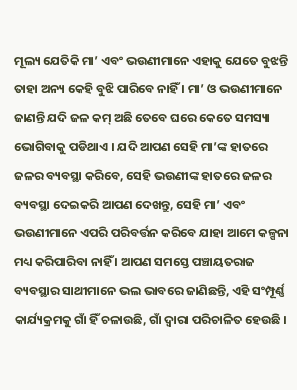ମୂଲ୍ୟ ଯେତିକି ମା’ ଏବଂ ଭଉଣୀମାନେ ଏହାକୁ ଯେତେ ବୁଝନ୍ତି ତାହା ଅନ୍ୟ କେହି ବୁଝି ପାରିବେ ନାହିଁ । ମା’ ଓ ଭଉଣୀମାନେ ଜାଣନ୍ତି ଯଦି ଜଳ କମ୍ ଅଛି ତେବେ ଘରେ କେତେ ସମସ୍ୟା ଭୋଗିବାକୁ ପଡିଥାଏ । ଯଦି ଆପଣ ସେହି ମା’ଙ୍କ ହାତରେ ଜଳର ବ୍ୟବସ୍ଥା କରିବେ, ସେହି ଭଉଣୀଙ୍କ ହାତରେ ଜଳର ବ୍ୟବସ୍ଥା ଦେଇକରି ଆପଣ ଦେଖନ୍ତୁ, ସେହି ମା’ ଏବଂ ଭଉଣୀମାନେ ଏପରି ପରିବର୍ତ୍ତନ କରିବେ ଯାହା ଆମେ କଳ୍ପନା ମଧ୍ୟ କରିପାରିବା ନାହିଁ । ଆପଣ ସମସ୍ତେ ପଞ୍ଚାୟତରାଜ ବ୍ୟବସ୍ଥାର ସାଥୀମାନେ ଭଲ ଭାବରେ ଜାଣିଛନ୍ତି, ଏହି ସଂମ୍ପୂର୍ଣ୍ଣ କାର୍ଯ୍ୟକ୍ରମକୁ ଗାଁ ହିଁ ଚଳାଉଛି, ଗାଁ ଦ୍ୱାରା ପରିଚାଳିତ ହେଉଛି ।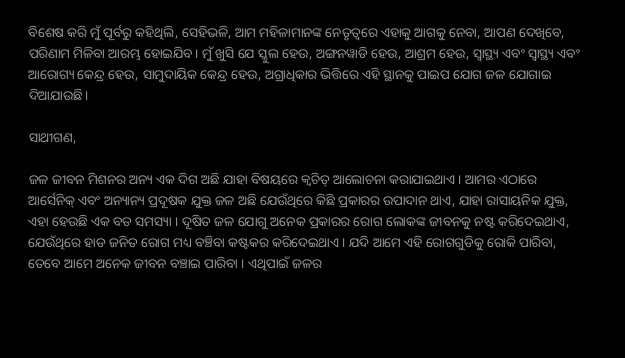ବିଶେଷ କରି ମୁଁ ପୂର୍ବରୁ କହିଥିଲି, ସେହିଭଳି, ଆମ ମହିଳାମାନଙ୍କ ନେତୃତ୍ୱରେ ଏହାକୁ ଆଗକୁ ନେବା, ଆପଣ ଦେଖିବେ, ପରିଣାମ ମିଳିବା ଆରମ୍ଭ ହୋଇଯିବ। ମୁଁ ଖୁସି ଯେ ସ୍କୁଲ ହେଉ, ଅଙ୍ଗନୱାଡି ହେଉ, ଆଶ୍ରମ ହେଉ, ସ୍ୱାସ୍ଥ୍ୟ ଏବଂ ସ୍ବାସ୍ଥ୍ୟ ଏବଂ ଆରୋଗ୍ୟ କେନ୍ଦ୍ର ହେଉ, ସାମୁଦାୟିକ କେନ୍ଦ୍ର ହେଉ, ଅଗ୍ରାଧିକାର ଭିତ୍ତିରେ ଏହି ସ୍ଥାନକୁ ପାଇପ ଯୋଗ ଜଳ ଯୋଗାଇ ଦିଆଯାଉଛି।

ସାଥୀଗଣ,

ଜଳ ଜୀବନ ମିଶନର ଅନ୍ୟ ଏକ ଦିଗ ଅଛି ଯାହା ବିଷୟରେ କ୍ୱଚିତ୍ ଆଲୋଚନା କରାଯାଇଥାଏ। ଆମର ଏଠାରେ ଆର୍ସେନିକ୍ ଏବଂ ଅନ୍ୟାନ୍ୟ ପ୍ରଦୂଷକ ଯୁକ୍ତ ଜଳ ଅଛି ଯେଉଁଥିରେ କିଛି ପ୍ରକାରର ଉପାଦାନ ଥାଏ, ଯାହା ରାସାୟନିକ ଯୁକ୍ତ, ଏହା ହେଉଛି ଏକ ବଡ ସମସ୍ୟା । ଦୂଷିତ ଜଳ ଯୋଗୁ ଅନେକ ପ୍ରକାରର ରୋଗ ଲୋକଙ୍କ ଜୀବନକୁ ନଷ୍ଟ କରିଦେଇଥାଏ, ଯେଉଁଥିରେ ହାଡ ଜନିତ ରୋଗ ମଧ୍ୟ ବଞ୍ଚିବା କଷ୍ଟକର କରିଦେଇଥାଏ । ଯଦି ଆମେ ଏହି ରୋଗଗୁଡିକୁ ରୋକି ପାରିବା, ତେବେ ଆମେ ଅନେକ ଜୀବନ ବଞ୍ଚାଇ ପାରିବା । ଏଥିପାଇଁ ଜଳର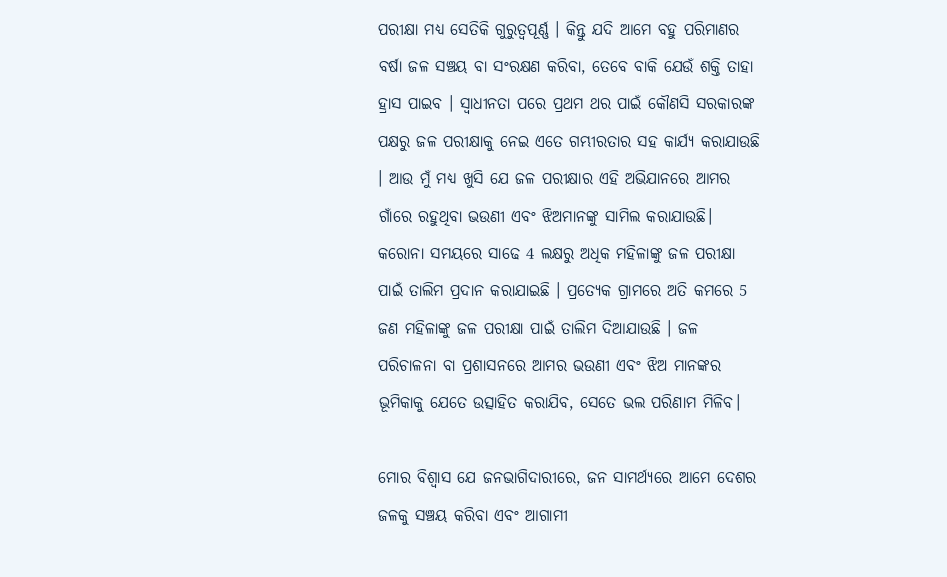ପରୀକ୍ଷା ମଧ୍ୟ ସେତିକି ଗୁରୁତ୍ୱପୂର୍ଣ୍ଣ । କିନ୍ତୁ ଯଦି ଆମେ ବହୁ ପରିମାଣର ବର୍ଷା ଜଳ ସଞ୍ଚୟ ବା ସଂରକ୍ଷଣ କରିବା, ତେବେ ବାକି ଯେଉଁ ଶକ୍ତି ତାହା ହ୍ରାସ ପାଇବ । ସ୍ବାଧୀନତା ପରେ ପ୍ରଥମ ଥର ପାଇଁ କୌଣସି ସରକାରଙ୍କ ପକ୍ଷରୁ ଜଳ ପରୀକ୍ଷାକୁ ନେଇ ଏତେ ଗମ୍ଭୀରତାର ସହ କାର୍ଯ୍ୟ କରାଯାଉଛି । ଆଉ ମୁଁ ମଧ୍ୟ ଖୁସି ଯେ ଜଳ ପରୀକ୍ଷାର ଏହି ଅଭିଯାନରେ ଆମର ଗାଁରେ ରହୁଥିବା ଭଉଣୀ ଏବଂ ଝିଅମାନଙ୍କୁ ସାମିଲ କରାଯାଉଛି। କରୋନା ସମୟରେ ସାଢେ 4 ଲକ୍ଷରୁ ଅଧିକ ମହିଳାଙ୍କୁ ଜଳ ପରୀକ୍ଷା ପାଇଁ ତାଲିମ ପ୍ରଦାନ କରାଯାଇଛି । ପ୍ରତ୍ୟେକ ଗ୍ରାମରେ ଅତି କମରେ 5 ଜଣ ମହିଳାଙ୍କୁ ଜଳ ପରୀକ୍ଷା ପାଇଁ ତାଲିମ ଦିଆଯାଉଛି । ଜଳ ପରିଚାଳନା ବା ପ୍ରଶାସନରେ ଆମର ଭଉଣୀ ଏବଂ ଝିଅ ମାନଙ୍କର ଭୂମିକାକୁ ଯେତେ ଉତ୍ସାହିତ କରାଯିବ, ସେତେ ଭଲ ପରିଣାମ ମିଳିବ।

ମୋର ବିଶ୍ୱାସ ଯେ ଜନଭାଗିଦାରୀରେ, ଜନ ସାମର୍ଥ୍ୟରେ ଆମେ ଦେଶର ଜଳକୁ ସଞ୍ଚୟ କରିବା ଏବଂ ଆଗାମୀ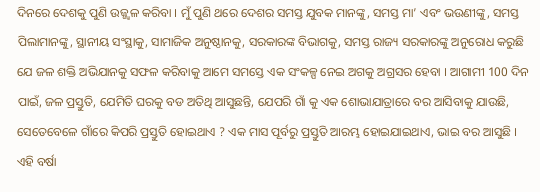ଦିନରେ ଦେଶକୁ ପୁଣି ଉଜ୍ଜ୍ୱଳ କରିବା । ମୁଁ ପୁଣି ଥରେ ଦେଶର ସମସ୍ତ ଯୁବକ ମାନଙ୍କୁ, ସମସ୍ତ ମା’ ଏବଂ ଭଉଣୀଙ୍କୁ, ସମସ୍ତ ପିଲାମାନଙ୍କୁ, ସ୍ଥାନୀୟ ସଂସ୍ଥାକୁ, ସାମାଜିକ ଅନୁଷ୍ଠାନକୁ, ସରକାରଙ୍କ ବିଭାଗକୁ, ସମସ୍ତ ରାଜ୍ୟ ସରକାରଙ୍କୁ ଅନୁରୋଧ କରୁଛି ଯେ ଜଳ ଶକ୍ତି ଅଭିଯାନକୁ ସଫଳ କରିବାକୁ ଆମେ ସମସ୍ତେ ଏକ ସଂକଳ୍ପ ନେଇ ଅଗକୁ ଅଗ୍ରସର ହେବା । ଆଗାମୀ 100 ଦିନ ପାଇଁ, ଜଳ ପ୍ରସ୍ତୁତି, ଯେମିତି ଘରକୁ ବଡ ଅତିଥି ଆସୁଛନ୍ତି, ଯେପରି ଗାଁ କୁ ଏକ ଶୋଭାଯାତ୍ରାରେ ବର ଆସିବାକୁ ଯାଉଛି, ସେତେବେଳେ ଗାଁରେ କିପରି ପ୍ରସ୍ତୁତି ହୋଇଥାଏ ? ଏକ ମାସ ପୂର୍ବରୁ ପ୍ରସ୍ତୁତି ଆରମ୍ଭ ହୋଇଯାଇଥାଏ, ଭାଇ ବର ଆସୁଛି । ଏହି ବର୍ଷା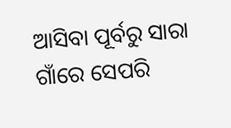ଆସିବା ପୂର୍ବରୁ ସାରା ଗାଁରେ ସେପରି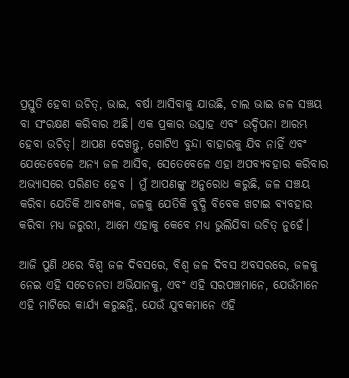ପ୍ରସ୍ତୁତି ହେବା ଉଚିତ୍, ଭାଇ, ବର୍ଷା ଆସିବାକୁ ଯାଉଛି, ଚାଲ ଭାଇ ଜଳ ସଞ୍ଚୟ ବା ସଂରକ୍ଷଣ କରିବାର ଅଛି। ଏକ ପ୍ରକାର ଉତ୍ସାହ ଏବଂ ଉଦ୍ଦିପନା ଆରମ୍ଭ ହେବା ଉଚିତ୍। ଆପଣ ଦେଖନ୍ତୁ, ଗୋଟିଏ ବୁନ୍ଦା ବାହାରକୁ ଯିବ ନାହିଁ ଏବଂ ଯେତେବେଳେ ଅନ୍ୟ ଜଳ ଆସିବ, ସେତେବେଳେ ଏହା ଅପବ୍ୟବହାର କରିବାର ଅଭ୍ୟାସରେ ପରିଣତ ହେବ । ମୁଁ ଆପଣଙ୍କୁ ଅନୁରୋଧ କରୁଛି, ଜଳ ସଞ୍ଚୟ କରିବା ଯେତିକି ଆବଶ୍ୟକ, ଜଳକୁ ଯେତିକି ବୁଦ୍ଧି ବିବେକ ଖଟାଇ ବ୍ୟବହାର କରିବା ମଧ୍ୟ ଜରୁରୀ, ଆମେ ଏହାକୁ କେବେ ମଧ୍ୟ ଭୁଲିଯିବା ଉଚିତ୍ ନୁହେଁ।

ଆଜି ପୁଣି ଥରେ ବିଶ୍ୱ ଜଳ ଦିବସରେ, ବିଶ୍ୱ ଜଳ ଦିବସ ଅବସରରେ, ଜଳକୁ ନେଇ ଏହି ସଚେତନତା ଅଭିଯାନକୁ, ଏବଂ ଏହି ସରପଞ୍ଚମାନେ, ଯେଉଁମାନେ ଏହି ମାଟିରେ କାର୍ଯ୍ୟ କରୁଛନ୍ତି, ଯେଉଁ ଯୁବକମାନେ ଏହି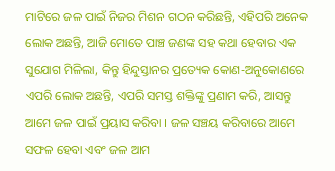ମାଟିରେ ଜଳ ପାଇଁ ନିଜର ମିଶନ ଗଠନ କରିଛନ୍ତି, ଏହିପରି ଅନେକ ଲୋକ ଅଛନ୍ତି, ଆଜି ମୋତେ ପାଞ୍ଚ ଜଣଙ୍କ ସହ କଥା ହେବାର ଏକ ସୁଯୋଗ ମିଳିଲା, କିନ୍ତୁ ହିନ୍ଦୁସ୍ତାନର ପ୍ରତ୍ୟେକ କୋଣ-ଅନୁକୋଣରେ ଏପରି ଲୋକ ଅଛନ୍ତି, ଏପରି ସମସ୍ତ ଶକ୍ତିଙ୍କୁ ପ୍ରଣାମ କରି, ଆସନ୍ତୁ ଆମେ ଜଳ ପାଇଁ ପ୍ରୟାସ କରିବା । ଜଳ ସଞ୍ଚୟ କରିବାରେ ଆମେ ସଫଳ ହେବା ଏବଂ ଜଳ ଆମ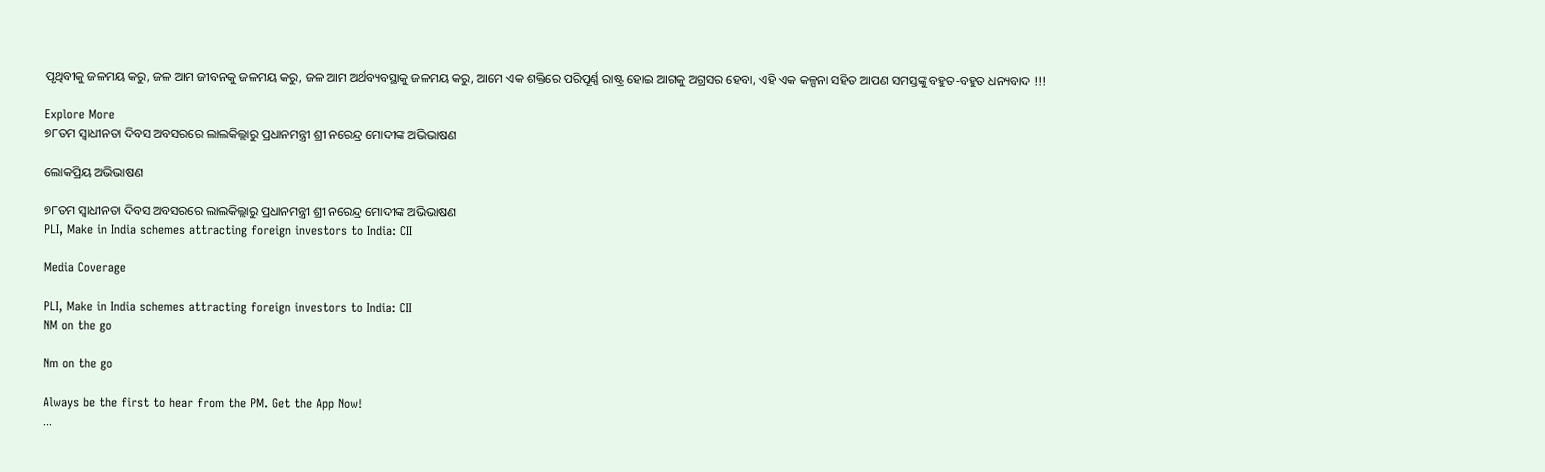ପୃଥିବୀକୁ ଜଳମୟ କରୁ, ଜଳ ଆମ ଜୀବନକୁ ଜଳମୟ କରୁ, ଜଳ ଆମ ଅର୍ଥବ୍ୟବସ୍ଥାକୁ ଜଳମୟ କରୁ, ଆମେ ଏକ ଶକ୍ତିରେ ପରିପୂର୍ଣ୍ଣ ରାଷ୍ଟ୍ର ହୋଇ ଆଗକୁ ଅଗ୍ରସର ହେବା, ଏହି ଏକ କଳ୍ପନା ସହିତ ଆପଣ ସମସ୍ତଙ୍କୁ ବହୁତ-ବହୁତ ଧନ୍ୟବାଦ !!!

Explore More
୭୮ତମ ସ୍ୱାଧୀନତା ଦିବସ ଅବସରରେ ଲାଲକିଲ୍ଲାରୁ ପ୍ରଧାନମନ୍ତ୍ରୀ ଶ୍ରୀ ନରେନ୍ଦ୍ର ମୋଦୀଙ୍କ ଅଭିଭାଷଣ

ଲୋକପ୍ରିୟ ଅଭିଭାଷଣ

୭୮ତମ ସ୍ୱାଧୀନତା ଦିବସ ଅବସରରେ ଲାଲକିଲ୍ଲାରୁ ପ୍ରଧାନମନ୍ତ୍ରୀ ଶ୍ରୀ ନରେନ୍ଦ୍ର ମୋଦୀଙ୍କ ଅଭିଭାଷଣ
PLI, Make in India schemes attracting foreign investors to India: CII

Media Coverage

PLI, Make in India schemes attracting foreign investors to India: CII
NM on the go

Nm on the go

Always be the first to hear from the PM. Get the App Now!
...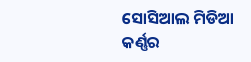ସୋସିଆଲ ମିଡିଆ କର୍ଣ୍ଣର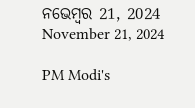ନଭେମ୍ବର 21, 2024
November 21, 2024

PM Modi's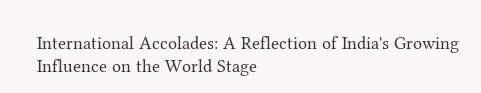International Accolades: A Reflection of India's Growing Influence on the World Stage